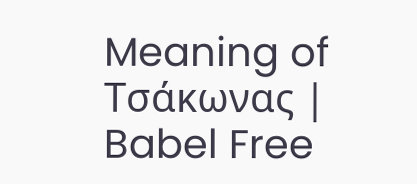Meaning of Τσάκωνας | Babel Free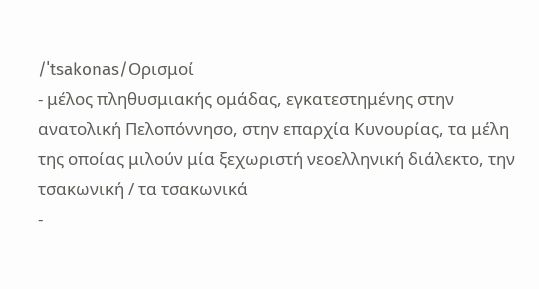/ˈtsakonas/Ορισμοί
- μέλος πληθυσμιακής ομάδας, εγκατεστημένης στην ανατολική Πελοπόννησο, στην επαρχία Κυνουρίας, τα μέλη της οποίας μιλούν μία ξεχωριστή νεοελληνική διάλεκτο, την τσακωνική / τα τσακωνικά
-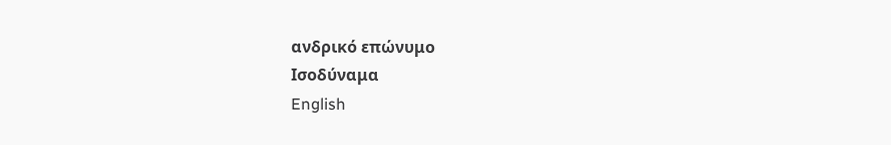ανδρικό επώνυμο
Ισοδύναμα
English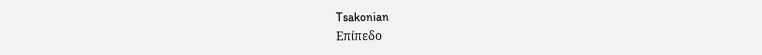Tsakonian
Επίπεδο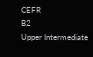CEFR
B2
Upper Intermediate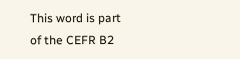This word is part of the CEFR B2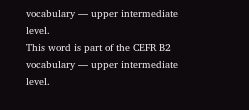vocabulary — upper intermediate level.
This word is part of the CEFR B2 vocabulary — upper intermediate level.